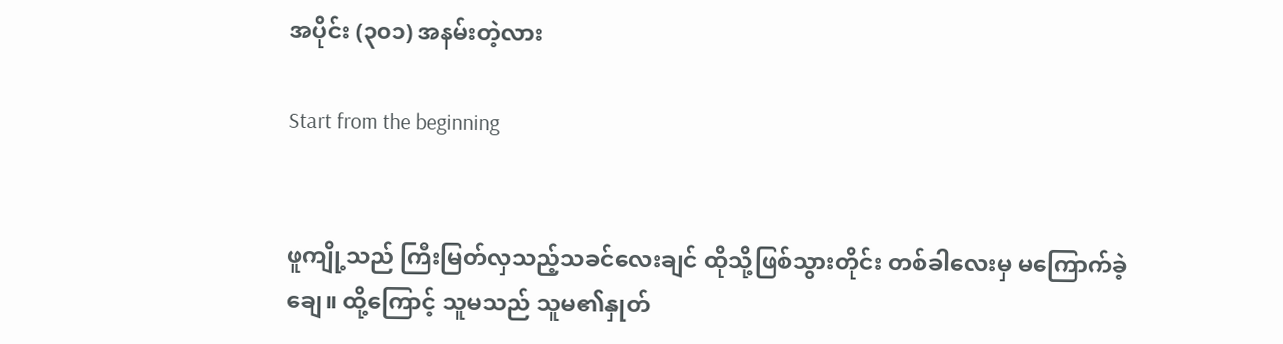အပိုင်း (၃၀၁) အနမ်းတဲ့လား

Start from the beginning


ဖူကျို့သည် ကြီးမြတ်လှသည့်သခင်လေးချင် ထိုသို့ဖြစ်သွားတိုင်း တစ်ခါလေးမှ မကြောက်ခဲ့ချေ။ ထို့ကြောင့် သူမသည် သူမ၏နှုတ်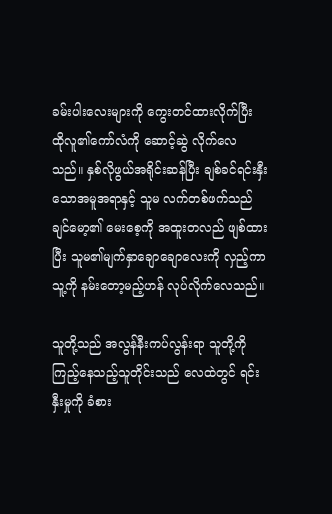ခမ်းပါးလေးများကို ကွေးတင်ထားလိုက်ပြီး ထိုလူ၏ကော်လံကို ဆောင့်ဆွဲ လိုက်လေသည်။ နှစ်လိုဖွယ်အရိုင်းဆန်ပြီး ချစ်ခင်ရင်းနှီးသောအမူအရာနှင့် သူမ လက်တစ်ဖက်သည် ချင်မော့၏ မေးစေ့ကို အထူးတလည် ဖျစ်ထားပြီး သူမ၏မျက်နှာချောချောလေးကို လှည့်ကာ သူ့ကို နမ်းတော့မည့်ဟန် လုပ်လိုက်လေသည်။

သူတို့သည် အလွန်နီးကပ်လွန်းရာ သူတို့ကို ကြည့်နေသည့်သူတိုင်းသည် လေထဲတွင် ရင်းနှီးမှုကို ခံစား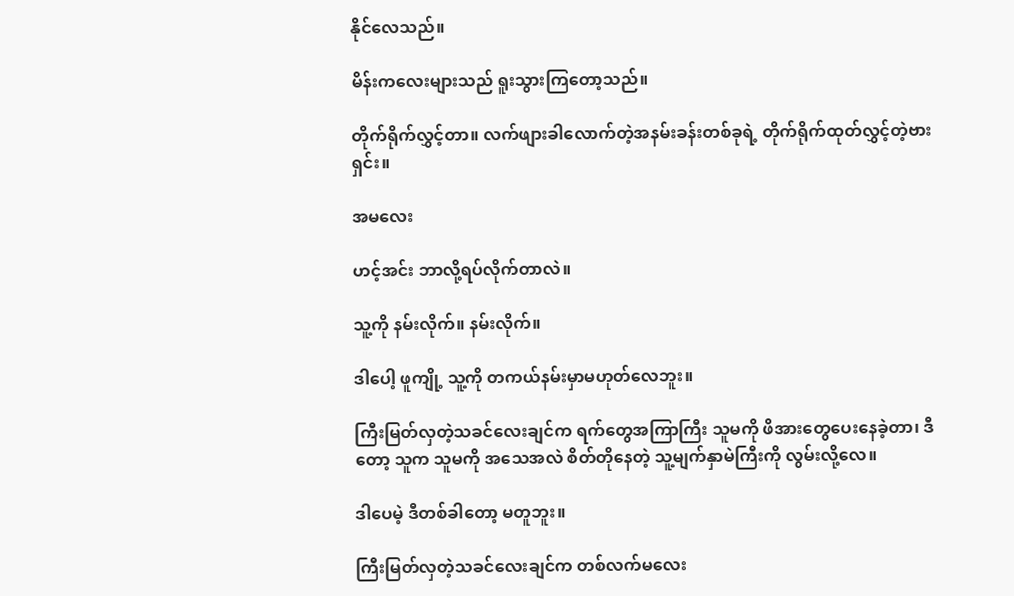နိုင်လေသည်။

မိန်းကလေးများသည် ရူးသွားကြတော့သည်။

တိုက်ရိုက်လွှင့်တာ။ လက်ဖျားခါလောက်တဲ့အနမ်းခန်းတစ်ခုရဲ့ တိုက်ရိုက်ထုတ်လွှင့်တဲ့ဗားရှင်း။

အမလေး

ဟင့်အင်း ဘာလို့ရပ်လိုက်တာလဲ။

သူ့ကို နမ်းလိုက်။ နမ်းလိုက်။

ဒါပေါ့ ဖူကျို့ သူ့ကို တကယ်နမ်းမှာမဟုတ်လေဘူး။

ကြီးမြတ်လှတဲ့သခင်လေးချင်က ရက်တွေအကြာကြီး သူမကို ဖိအားတွေပေးနေခဲ့တာ၊ ဒီတော့ သူက သူမကို အသေအလဲ စိတ်တိုနေတဲ့ သူ့မျက်နှာမဲကြီးကို လွမ်းလို့လေ။

ဒါပေမဲ့ ဒီတစ်ခါတော့ မတူဘူး။

ကြီးမြတ်လှတဲ့သခင်လေးချင်က တစ်လက်မလေး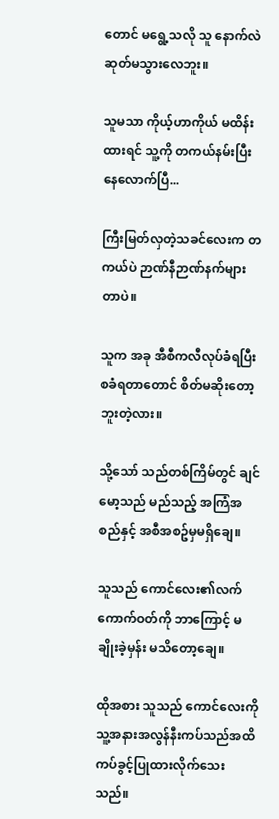တောင် မရွေ့သလို သူ နောက်လဲ ဆုတ်မသွားလေဘူး။

သူမသာ ကိုယ့်ဟာကိုယ် မထိန်းထားရင် သူ့ကို တကယ်နမ်းပြီးနေလောက်ပြီ...

ကြီးမြတ်လှတဲ့သခင်လေးက တကယ်ပဲ ဉာဏ်နီဉာဏ်နက်များတာပဲ။

သူက အခု အီစီကလီလုပ်ခံရပြီး စခံရတာတောင် စိတ်မဆိုးတော့ဘူးတဲ့လား။

သို့သော် သည်တစ်ကြိမ်တွင် ချင်မော့သည် မည်သည့် အကြံအစည်နှင့် အစီအစဥ်မှမရှိချေ။

သူသည် ကောင်လေး၏လက်ကောက်ဝတ်ကို ဘာကြောင့် မချိုးခဲ့မှန်း မသိတော့ချေ။

ထိုအစား သူသည် ကောင်လေးကို သူ့အနားအလွန်နီးကပ်သည်အထိ ကပ်ခွင့်ပြုထားလိုက်သေးသည်။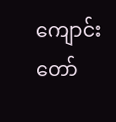ကျောင်းတော်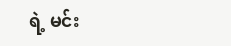ရဲ့ မင်း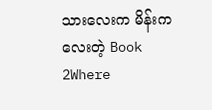သားလေးက မိန်းကလေးတဲ့ Book 2Where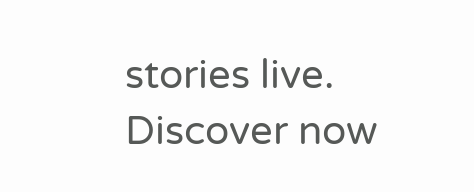stories live. Discover now